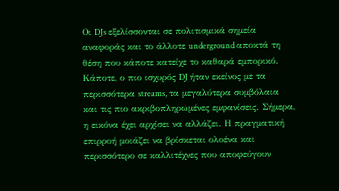Οι DJs εξελίσσονται σε πολιτισμικά σημεία αναφοράς και το άλλοτε underground αποκτά τη θέση που κάποτε κατείχε το καθαρά εμπορικό.
Κάποτε, ο πιο ισχυρός DJ ήταν εκείνος με τα περισσότερα streams, τα μεγαλύτερα συμβόλαια και τις πιο ακριβοπληρωμένες εμφανίσεις. Σήμερα, η εικόνα έχει αρχίσει να αλλάζει. Η πραγματική επιρροή μοιάζει να βρίσκεται ολοένα και περισσότερο σε καλλιτέχνες που αποφεύγουν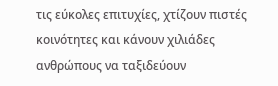τις εύκολες επιτυχίες, χτίζουν πιστές κοινότητες και κάνουν χιλιάδες ανθρώπους να ταξιδεύουν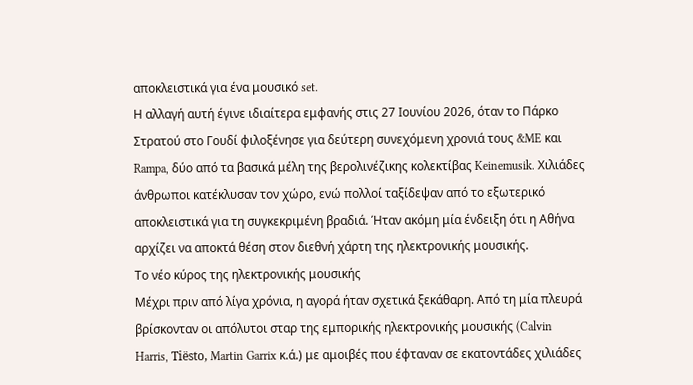αποκλειστικά για ένα μουσικό set.
Η αλλαγή αυτή έγινε ιδιαίτερα εμφανής στις 27 Ιουνίου 2026, όταν το Πάρκο Στρατού στο Γουδί φιλοξένησε για δεύτερη συνεχόμενη χρονιά τους &ME και Rampa, δύο από τα βασικά μέλη της βερολινέζικης κολεκτίβας Keinemusik. Χιλιάδες άνθρωποι κατέκλυσαν τον χώρο, ενώ πολλοί ταξίδεψαν από το εξωτερικό αποκλειστικά για τη συγκεκριμένη βραδιά. Ήταν ακόμη μία ένδειξη ότι η Αθήνα αρχίζει να αποκτά θέση στον διεθνή χάρτη της ηλεκτρονικής μουσικής.
Το νέο κύρος της ηλεκτρονικής μουσικής
Μέχρι πριν από λίγα χρόνια, η αγορά ήταν σχετικά ξεκάθαρη. Από τη μία πλευρά βρίσκονταν οι απόλυτοι σταρ της εμπορικής ηλεκτρονικής μουσικής (Calvin Harris, Tiësto, Martin Garrix κ.ά.) με αμοιβές που έφταναν σε εκατοντάδες χιλιάδες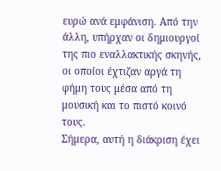ευρώ ανά εμφάνιση. Από την άλλη, υπήρχαν οι δημιουργοί της πιο εναλλακτικής σκηνής, οι οποίοι έχτιζαν αργά τη φήμη τους μέσα από τη μουσική και το πιστό κοινό τους.
Σήμερα, αυτή η διάκριση έχει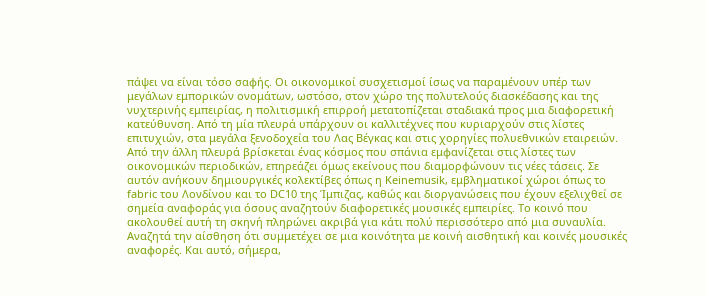πάψει να είναι τόσο σαφής. Οι οικονομικοί συσχετισμοί ίσως να παραμένουν υπέρ των μεγάλων εμπορικών ονομάτων, ωστόσο, στον χώρο της πολυτελούς διασκέδασης και της νυχτερινής εμπειρίας, η πολιτισμική επιρροή μετατοπίζεται σταδιακά προς μια διαφορετική κατεύθυνση. Από τη μία πλευρά υπάρχουν οι καλλιτέχνες που κυριαρχούν στις λίστες επιτυχιών, στα μεγάλα ξενοδοχεία του Λας Βέγκας και στις χορηγίες πολυεθνικών εταιρειών.
Από την άλλη πλευρά βρίσκεται ένας κόσμος που σπάνια εμφανίζεται στις λίστες των οικονομικών περιοδικών, επηρεάζει όμως εκείνους που διαμορφώνουν τις νέες τάσεις. Σε αυτόν ανήκουν δημιουργικές κολεκτίβες όπως η Keinemusik, εμβληματικοί χώροι όπως το fabric του Λονδίνου και το DC10 της Ίμπιζας, καθώς και διοργανώσεις που έχουν εξελιχθεί σε σημεία αναφοράς για όσους αναζητούν διαφορετικές μουσικές εμπειρίες. Το κοινό που ακολουθεί αυτή τη σκηνή πληρώνει ακριβά για κάτι πολύ περισσότερο από μια συναυλία. Αναζητά την αίσθηση ότι συμμετέχει σε μια κοινότητα με κοινή αισθητική και κοινές μουσικές αναφορές. Και αυτό, σήμερα,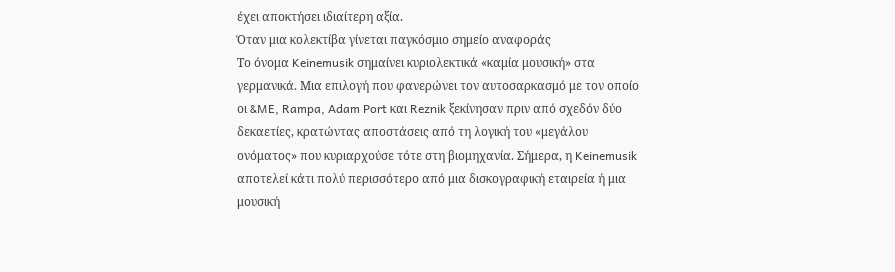έχει αποκτήσει ιδιαίτερη αξία.
Όταν μια κολεκτίβα γίνεται παγκόσμιο σημείο αναφοράς
Το όνομα Keinemusik σημαίνει κυριολεκτικά «καμία μουσική» στα γερμανικά. Μια επιλογή που φανερώνει τον αυτοσαρκασμό με τον οποίο οι &ME, Rampa, Adam Port και Reznik ξεκίνησαν πριν από σχεδόν δύο δεκαετίες, κρατώντας αποστάσεις από τη λογική του «μεγάλου ονόματος» που κυριαρχούσε τότε στη βιομηχανία. Σήμερα, η Keinemusik αποτελεί κάτι πολύ περισσότερο από μια δισκογραφική εταιρεία ή μια μουσική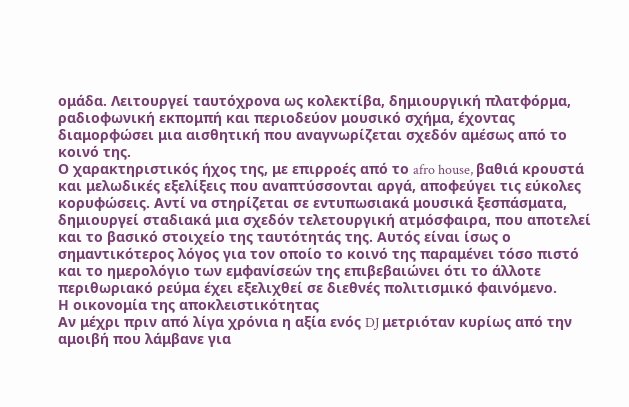ομάδα. Λειτουργεί ταυτόχρονα ως κολεκτίβα, δημιουργική πλατφόρμα, ραδιοφωνική εκπομπή και περιοδεύον μουσικό σχήμα, έχοντας διαμορφώσει μια αισθητική που αναγνωρίζεται σχεδόν αμέσως από το κοινό της.
Ο χαρακτηριστικός ήχος της, με επιρροές από το afro house, βαθιά κρουστά και μελωδικές εξελίξεις που αναπτύσσονται αργά, αποφεύγει τις εύκολες κορυφώσεις. Αντί να στηρίζεται σε εντυπωσιακά μουσικά ξεσπάσματα, δημιουργεί σταδιακά μια σχεδόν τελετουργική ατμόσφαιρα, που αποτελεί και το βασικό στοιχείο της ταυτότητάς της. Αυτός είναι ίσως ο σημαντικότερος λόγος για τον οποίο το κοινό της παραμένει τόσο πιστό και το ημερολόγιο των εμφανίσεών της επιβεβαιώνει ότι το άλλοτε περιθωριακό ρεύμα έχει εξελιχθεί σε διεθνές πολιτισμικό φαινόμενο.
Η οικονομία της αποκλειστικότητας
Αν μέχρι πριν από λίγα χρόνια η αξία ενός DJ μετριόταν κυρίως από την αμοιβή που λάμβανε για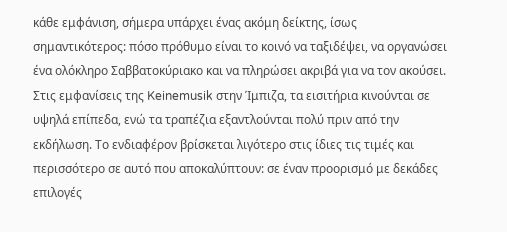κάθε εμφάνιση, σήμερα υπάρχει ένας ακόμη δείκτης, ίσως σημαντικότερος: πόσο πρόθυμο είναι το κοινό να ταξιδέψει, να οργανώσει ένα ολόκληρο Σαββατοκύριακο και να πληρώσει ακριβά για να τον ακούσει. Στις εμφανίσεις της Keinemusik στην Ίμπιζα, τα εισιτήρια κινούνται σε υψηλά επίπεδα, ενώ τα τραπέζια εξαντλούνται πολύ πριν από την εκδήλωση. Το ενδιαφέρον βρίσκεται λιγότερο στις ίδιες τις τιμές και περισσότερο σε αυτό που αποκαλύπτουν: σε έναν προορισμό με δεκάδες επιλογές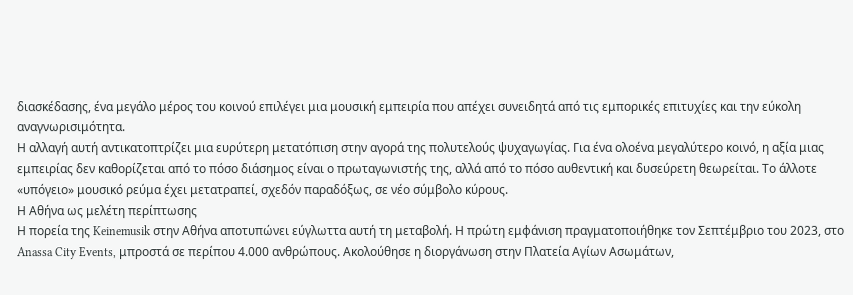διασκέδασης, ένα μεγάλο μέρος του κοινού επιλέγει μια μουσική εμπειρία που απέχει συνειδητά από τις εμπορικές επιτυχίες και την εύκολη αναγνωρισιμότητα.
Η αλλαγή αυτή αντικατοπτρίζει μια ευρύτερη μετατόπιση στην αγορά της πολυτελούς ψυχαγωγίας. Για ένα ολοένα μεγαλύτερο κοινό, η αξία μιας εμπειρίας δεν καθορίζεται από το πόσο διάσημος είναι ο πρωταγωνιστής της, αλλά από το πόσο αυθεντική και δυσεύρετη θεωρείται. Το άλλοτε «υπόγειο» μουσικό ρεύμα έχει μετατραπεί, σχεδόν παραδόξως, σε νέο σύμβολο κύρους.
Η Αθήνα ως μελέτη περίπτωσης
Η πορεία της Keinemusik στην Αθήνα αποτυπώνει εύγλωττα αυτή τη μεταβολή. Η πρώτη εμφάνιση πραγματοποιήθηκε τον Σεπτέμβριο του 2023, στο Anassa City Events, μπροστά σε περίπου 4.000 ανθρώπους. Ακολούθησε η διοργάνωση στην Πλατεία Αγίων Ασωμάτων,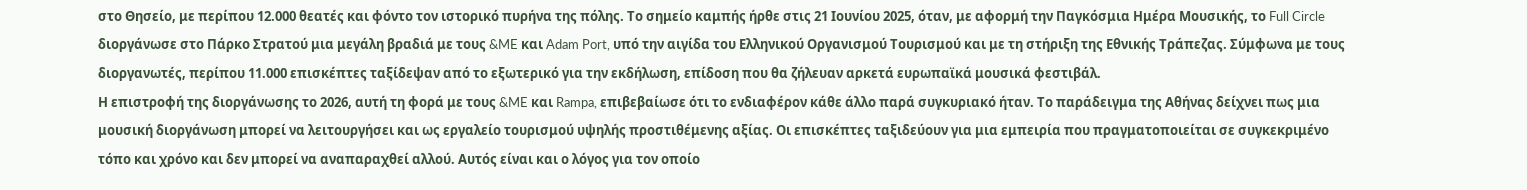στο Θησείο, με περίπου 12.000 θεατές και φόντο τον ιστορικό πυρήνα της πόλης. Το σημείο καμπής ήρθε στις 21 Ιουνίου 2025, όταν, με αφορμή την Παγκόσμια Ημέρα Μουσικής, το Full Circle διοργάνωσε στο Πάρκο Στρατού μια μεγάλη βραδιά με τους &ME και Adam Port, υπό την αιγίδα του Ελληνικού Οργανισμού Τουρισμού και με τη στήριξη της Εθνικής Τράπεζας. Σύμφωνα με τους διοργανωτές, περίπου 11.000 επισκέπτες ταξίδεψαν από το εξωτερικό για την εκδήλωση, επίδοση που θα ζήλευαν αρκετά ευρωπαϊκά μουσικά φεστιβάλ.
Η επιστροφή της διοργάνωσης το 2026, αυτή τη φορά με τους &ME και Rampa, επιβεβαίωσε ότι το ενδιαφέρον κάθε άλλο παρά συγκυριακό ήταν. Το παράδειγμα της Αθήνας δείχνει πως μια μουσική διοργάνωση μπορεί να λειτουργήσει και ως εργαλείο τουρισμού υψηλής προστιθέμενης αξίας. Οι επισκέπτες ταξιδεύουν για μια εμπειρία που πραγματοποιείται σε συγκεκριμένο τόπο και χρόνο και δεν μπορεί να αναπαραχθεί αλλού. Αυτός είναι και ο λόγος για τον οποίο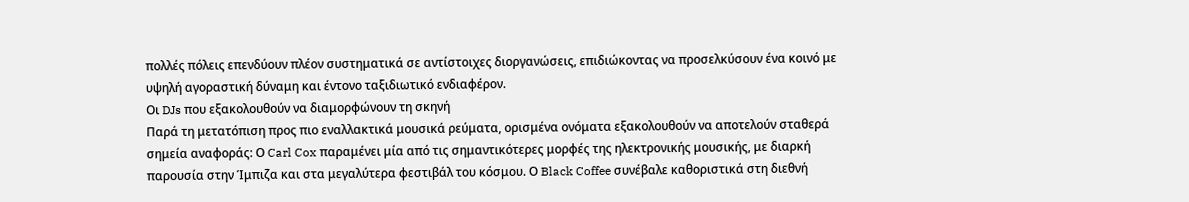πολλές πόλεις επενδύουν πλέον συστηματικά σε αντίστοιχες διοργανώσεις, επιδιώκοντας να προσελκύσουν ένα κοινό με υψηλή αγοραστική δύναμη και έντονο ταξιδιωτικό ενδιαφέρον.
Οι DJs που εξακολουθούν να διαμορφώνουν τη σκηνή
Παρά τη μετατόπιση προς πιο εναλλακτικά μουσικά ρεύματα, ορισμένα ονόματα εξακολουθούν να αποτελούν σταθερά σημεία αναφοράς: Ο Carl Cox παραμένει μία από τις σημαντικότερες μορφές της ηλεκτρονικής μουσικής, με διαρκή παρουσία στην Ίμπιζα και στα μεγαλύτερα φεστιβάλ του κόσμου. Ο Black Coffee συνέβαλε καθοριστικά στη διεθνή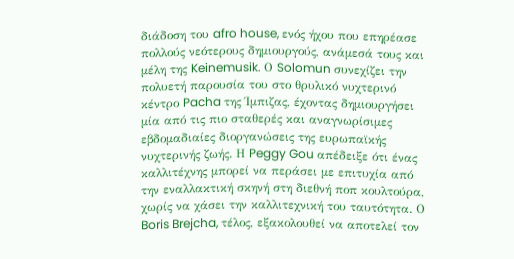διάδοση του afro house, ενός ήχου που επηρέασε πολλούς νεότερους δημιουργούς, ανάμεσά τους και μέλη της Keinemusik. Ο Solomun συνεχίζει την πολυετή παρουσία του στο θρυλικό νυχτερινό κέντρο Pacha της Ίμπιζας, έχοντας δημιουργήσει μία από τις πιο σταθερές και αναγνωρίσιμες εβδομαδιαίες διοργανώσεις της ευρωπαϊκής νυχτερινής ζωής. Η Peggy Gou απέδειξε ότι ένας καλλιτέχνης μπορεί να περάσει με επιτυχία από την εναλλακτική σκηνή στη διεθνή ποπ κουλτούρα, χωρίς να χάσει την καλλιτεχνική του ταυτότητα. Ο Boris Brejcha, τέλος, εξακολουθεί να αποτελεί τον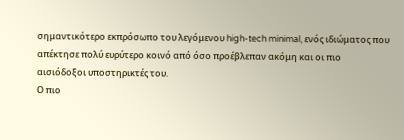σημαντικότερο εκπρόσωπο του λεγόμενου high-tech minimal, ενός ιδιώματος που απέκτησε πολύ ευρύτερο κοινό από όσο προέβλεπαν ακόμη και οι πιο αισιόδοξοι υποστηρικτές του.
Ο πιο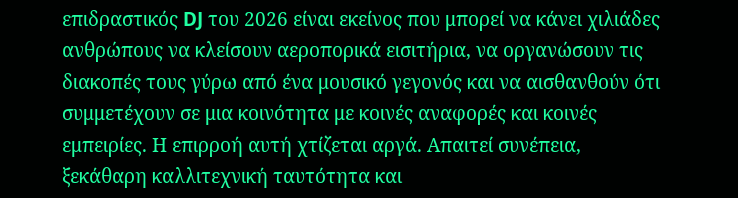επιδραστικός DJ του 2026 είναι εκείνος που μπορεί να κάνει χιλιάδες ανθρώπους να κλείσουν αεροπορικά εισιτήρια, να οργανώσουν τις διακοπές τους γύρω από ένα μουσικό γεγονός και να αισθανθούν ότι συμμετέχουν σε μια κοινότητα με κοινές αναφορές και κοινές εμπειρίες. Η επιρροή αυτή χτίζεται αργά. Απαιτεί συνέπεια, ξεκάθαρη καλλιτεχνική ταυτότητα και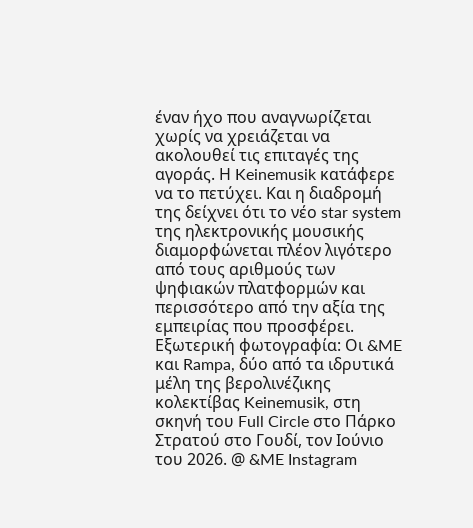έναν ήχο που αναγνωρίζεται χωρίς να χρειάζεται να ακολουθεί τις επιταγές της αγοράς. Η Keinemusik κατάφερε να το πετύχει. Και η διαδρομή της δείχνει ότι το νέο star system της ηλεκτρονικής μουσικής διαμορφώνεται πλέον λιγότερο από τους αριθμούς των ψηφιακών πλατφορμών και περισσότερο από την αξία της εμπειρίας που προσφέρει.
Εξωτερική φωτογραφία: Οι &ME και Rampa, δύο από τα ιδρυτικά μέλη της βερολινέζικης κολεκτίβας Keinemusik, στη σκηνή του Full Circle στο Πάρκο Στρατού στο Γουδί, τον Ιούνιο του 2026. @ &ME Instagram